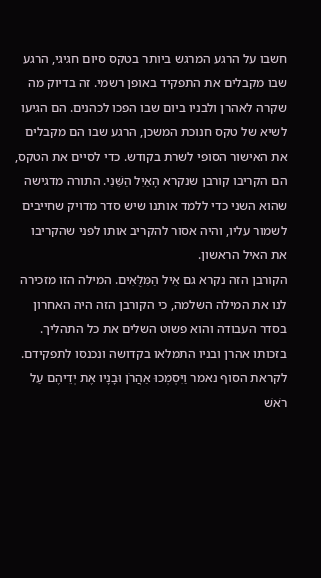חשבו על הרגע המרגש ביותר בטקס סיום חגיגי, הרגע שבו מקבלים את התפקיד באופן רשמי. זה בדיוק מה שקרה לאהרן ולבניו ביום שבו הפכו לכהנים. הם הגיעו לשיא של טקס חנוכת המשכן, הרגע שבו הם מקבלים את האישור הסופי לשרת בקודש. כדי לסיים את הטקס, הם הקריבו קורבן שנקרא הָאַיִל הַשֵּׁנִי. התורה מדגישה שהוא השני כדי ללמד אותנו שיש סדר מדויק שחייבים לשמור עליו, והיה אסור להקריב אותו לפני שהקריבו את האיל הראשון.
הקורבן הזה נקרא גם אֵיל הַמִּלֻּאִים. המילה הזו מזכירה לנו את המילה השלמה, כי הקורבן הזה היה האחרון בסדר העבודה והוא פשוט השלים את כל התהליך. בזכותו אהרן ובניו התמלאו בקדושה ונכנסו לתפקידם. לקראת הסוף נאמר וַיִּסְמְכוּ אַהֲרֹן וּבָנָיו אֶת יְדֵיהֶם עַל רֹאשׁ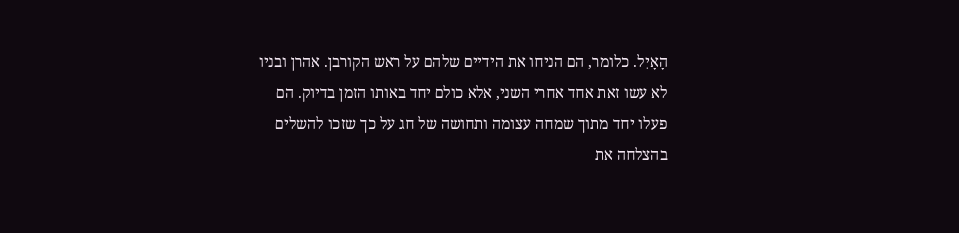הָאָיִל. כלומר, הם הניחו את הידיים שלהם על ראש הקורבן. אהרן ובניו לא עשו זאת אחד אחרי השני, אלא כולם יחד באותו הזמן בדיוק. הם פעלו יחד מתוך שמחה עצומה ותחושה של חג על כך שזכו להשלים בהצלחה את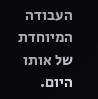העבודה המיוחדת של אותו היום.